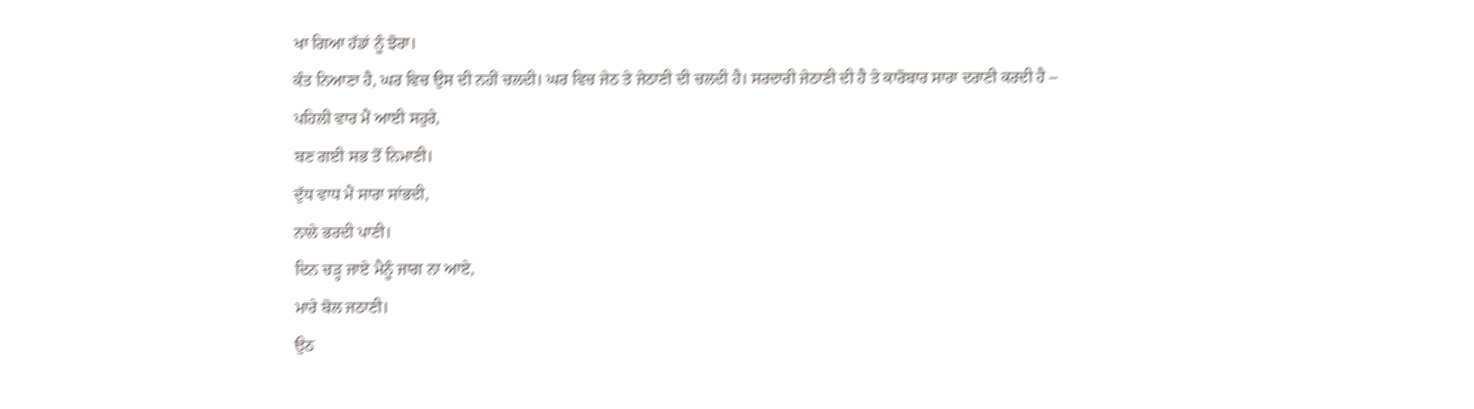ਖਾ ਗਿਆ ਹੱਡਾਂ ਨੂੰ ਝੋਰਾ।
ਕੰਤ ਨਿਆਣਾ ਹੈ, ਘਰ ਵਿਚ ਉਸ ਦੀ ਨਹੀਂ ਚਲਦੀ। ਘਰ ਵਿਚ ਜੇਠ ਤੇ ਜੇਠਾਣੀ ਦੀ ਚਲਦੀ ਹੈ। ਸਰਦਾਰੀ ਜੇਠਾਣੀ ਦੀ ਹੈ ਤੇ ਕਾਰੋਬਾਰ ਸਾਰਾ ਦਰਾਣੀ ਕਰਦੀ ਹੈ –
ਪਹਿਲੀ ਵਾਰ ਮੈਂ ਆਈ ਸਹੁਰੇ,
ਬਣ ਗਈ ਸਭ ਤੋਂ ਨਿਮਾਣੀ।
ਦੁੱਧ ਵਾਧ ਮੈਂ ਸਾਰਾ ਸਾਂਭਦੀ,
ਨਾਲੇ ਭਰਦੀ ਪਾਣੀ।
ਦਿਨ ਚੜ੍ਹ ਜਾਏ ਮੈਨੂੰ ਜਾਗ ਨਾ ਆਏ,
ਮਾਰੇ ਬੋਲ ਜਠਾਣੀ।
ਉਠ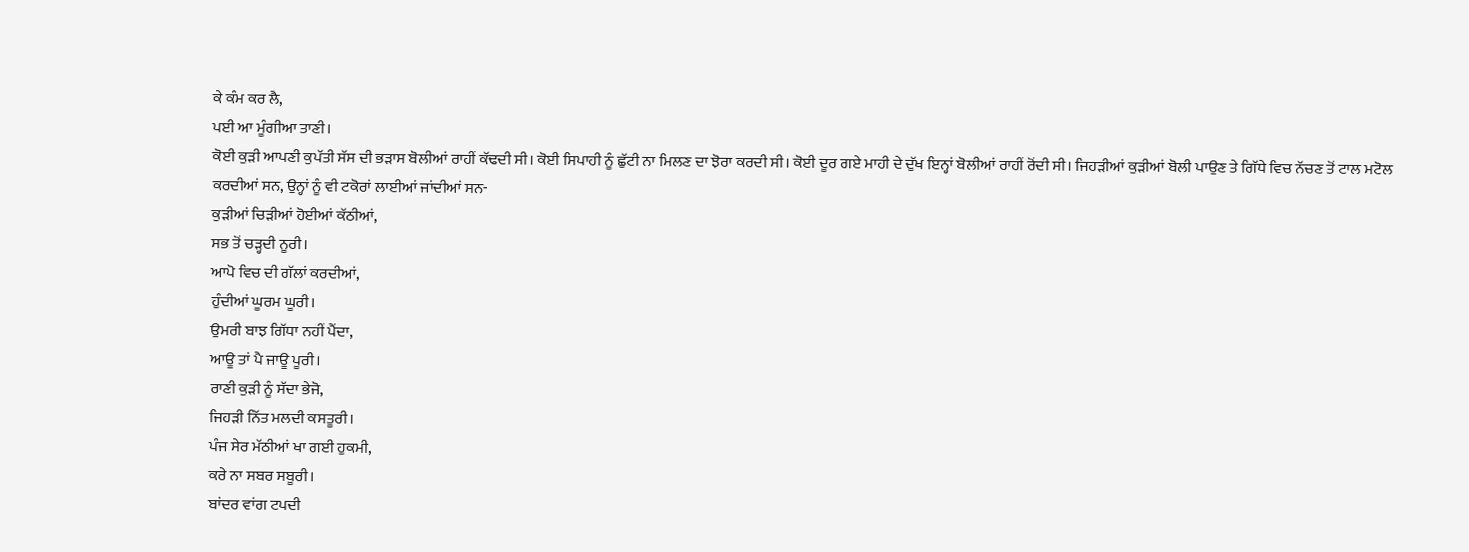ਕੇ ਕੰਮ ਕਰ ਲੈ,
ਪਈ ਆ ਮੂੰਗੀਆ ਤਾਣੀ।
ਕੋਈ ਕੁੜੀ ਆਪਣੀ ਕੁਪੱਤੀ ਸੱਸ ਦੀ ਭੜਾਸ ਬੋਲੀਆਂ ਰਾਹੀਂ ਕੱਢਦੀ ਸੀ। ਕੋਈ ਸਿਪਾਹੀ ਨੂੰ ਛੁੱਟੀ ਨਾ ਮਿਲਣ ਦਾ ਝੋਰਾ ਕਰਦੀ ਸੀ। ਕੋਈ ਦੂਰ ਗਏ ਮਾਹੀ ਦੇ ਦੁੱਖ ਇਨ੍ਹਾਂ ਬੋਲੀਆਂ ਰਾਹੀਂ ਰੋਂਦੀ ਸੀ। ਜਿਹੜੀਆਂ ਕੁੜੀਆਂ ਬੋਲੀ ਪਾਉਣ ਤੇ ਗਿੱਧੇ ਵਿਚ ਨੱਚਣ ਤੋਂ ਟਾਲ ਮਟੋਲ ਕਰਦੀਆਂ ਸਨ, ਉਨ੍ਹਾਂ ਨੂੰ ਵੀ ਟਕੋਰਾਂ ਲਾਈਆਂ ਜਾਂਦੀਆਂ ਸਨ-
ਕੁੜੀਆਂ ਚਿੜੀਆਂ ਹੋਈਆਂ ਕੱਠੀਆਂ,
ਸਭ ਤੋਂ ਚੜ੍ਹਦੀ ਨੂਰੀ।
ਆਪੋ ਵਿਚ ਦੀ ਗੱਲਾਂ ਕਰਦੀਆਂ,
ਹੁੰਦੀਆਂ ਘੂਰਮ ਘੂਰੀ।
ਉਮਰੀ ਬਾਝ ਗਿੱਧਾ ਨਹੀਂ ਪੈਂਦਾ,
ਆਊ ਤਾਂ ਪੈ ਜਾਊ ਪੂਰੀ।
ਰਾਣੀ ਕੁੜੀ ਨੂੰ ਸੱਦਾ ਭੇਜੋ,
ਜਿਹੜੀ ਨਿੱਤ ਮਲਦੀ ਕਸਤੂਰੀ।
ਪੰਜ ਸੇਰ ਮੱਠੀਆਂ ਖਾ ਗਈ ਹੁਕਮੀ,
ਕਰੇ ਨਾ ਸਬਰ ਸਬੂਰੀ।
ਬਾਂਦਰ ਵਾਂਗ ਟਪਦੀ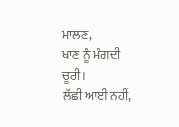ਮਾਲਣ,
ਖਾਣ ਨੂੰ ਮੰਗਦੀ ਚੂਰੀ।
ਲੱਛੀ ਆਈ ਨਹੀਂ,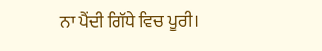ਨਾ ਪੈਂਦੀ ਗਿੱਧੇ ਵਿਚ ਪੂਰੀ।